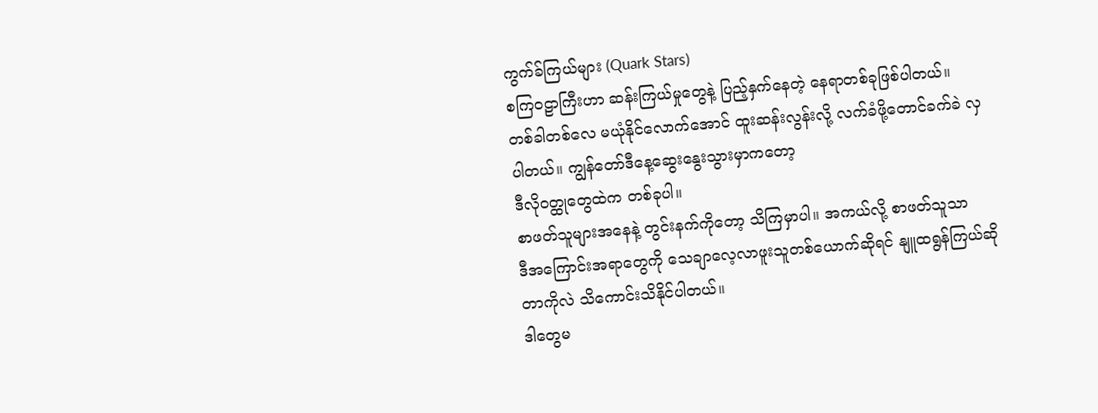ကွက်ခ်ကြယ်များ (Quark Stars)
စကြဝဠာကြီးဟာ ဆန်းကြယ်မှုတွေနဲ့ ပြည့်နှက်နေတဲ့ နေရာတစ်ခုဖြစ်ပါတယ်။
တစ်ခါတစ်လေ မယုံနိုင်လောက်အောင် ထူးဆန်းလွန်းလို့ လက်ခံဖို့တောင်ခက်ခဲ လှပါတယ်။ ကျွန်တော်ဒီနေ့ဆွေးနွေးသွားမှာကတော့
ဒီလိုဝတ္ထုတွေထဲက တစ်ခုပါ။
စာဖတ်သူများအနေနဲ့ တွင်းနက်ကိုတော့ သိကြမှာပါ။ အကယ်လို့ စာဖတ်သူသာ
ဒီအကြောင်းအရာတွေကို သေချာလေ့လာဖူးသူတစ်ယောက်ဆိုရင် နျူထရွန်ကြယ်ဆိုတာကိုလဲ သိကောင်းသိနိုင်ပါတယ်။
ဒါတွေမ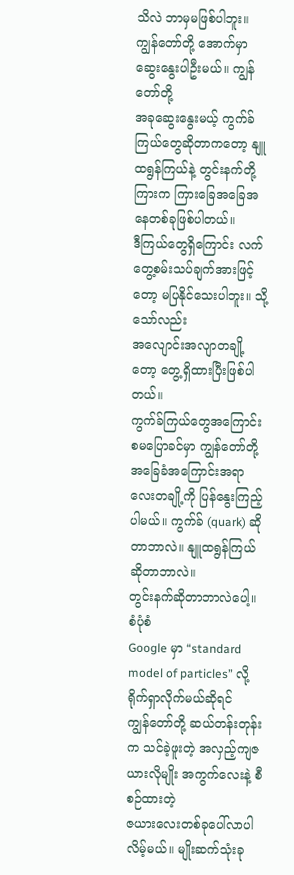သိလဲ ဘာမှမဖြစ်ပါဘူး။ ကျွန်တော်တို့ အောက်မှာ ဆွေးနွေးပါဦးမယ်။ ကျွန်တော်တို့
အခုဆွေးနွေးမယ့် ကွက်ခ်ကြယ်တွေဆိုတာကတော့ နျူထရွန်ကြယ်နဲ့ တွင်းနက်တို့ကြားက ကြားခြေအခြေအနေတစ်ခုဖြစ်ပါတယ်။
ဒီကြယ်တွေရှိကြောင်း လက်တွေ့စမ်းသပ်ချက်အားဖြင့်တော့ မပြနိုင်သေးပါဘူး။ သို့သော်လည်း
အလျောင်းအလျာတချို့တော့ တွေ့ရှိထားပြီးဖြစ်ပါတယ်။
ကွက်ခ်ကြယ်တွေအကြောင်း စမပြောခင်မှာ ကျွန်တော်တို့ အခြေခံအကြောင်းအရာ
လေးတချို့ကို ပြန်နွေးကြည့်ပါမယ်။ ကွက်ခ် (quark) ဆိုတာဘာလဲ။ နျူထရွန်ကြယ် ဆိုတာဘာလဲ။
တွင်းနက်ဆိုတာဘာလဲပေါ့။
စံပုံစံ
Google မှာ “standard model of particles” လို့ ရိုက်ရှာလိုက်မယ်ဆိုရင်
ကျွန်တော်တို့ ဆယ်တန်းတုန်းက သင်ခဲ့ဖူးတဲ့ အလှည့်ကျဇယားလိုမျိုး အကွက်လေးနဲ့ စီစဉ်ထားတဲ့
ဇယားလေးတစ်ခုပေါ်လာပါလိမ့်မယ်။ မျိုးဆက်သုံးခု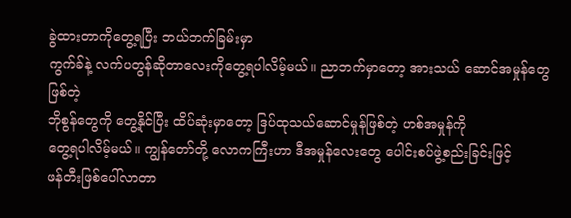ခွဲထားတာကိုတွေ့ရပြီး ဘယ်ဘက်ခြမ်းမှာ
ကွက်ခ်နဲ့ လက်ပတွန်ဆိုတာလေးကိုတွေ့ရပါလိမ့်မယ်။ ညာဘက်မှာတော့ အားသယ် ဆောင်အမှုန်တွေဖြစ်တဲ့
ဘိုစွန်တွေကို တွေ့နိုင်ပြီး ထိပ်ဆုံးမှာတော့ ဒြပ်ထုသယ်ဆောင်မှုန်ဖြစ်တဲ့ ဟစ်အမှုန်ကို
တွေ့ရပါလိမ့်မယ်။ ကျွန်တော်တို့ လောကကြီးဟာ ဒီအမှုန်လေးတွေ ပေါင်းစပ်ဖွဲ့စည်းခြင်းဖြင့်
ဖန်တီးဖြစ်ပေါ်လာတာ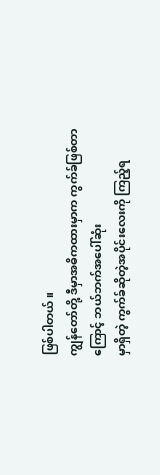ဖြစ်ပါတယ်။
ကျွန်တော်တို့ ဒီမှာအဓိကထားမှာက ကွက်ခ်ဖြစ်တာကြောင့် ဘယ်ဘက်အပေါ်ဆုံး
မှာရှိတဲ့ ကွက်ခ်ဆိုတဲ့အပိုင်းလေးကို ကြည့်ရ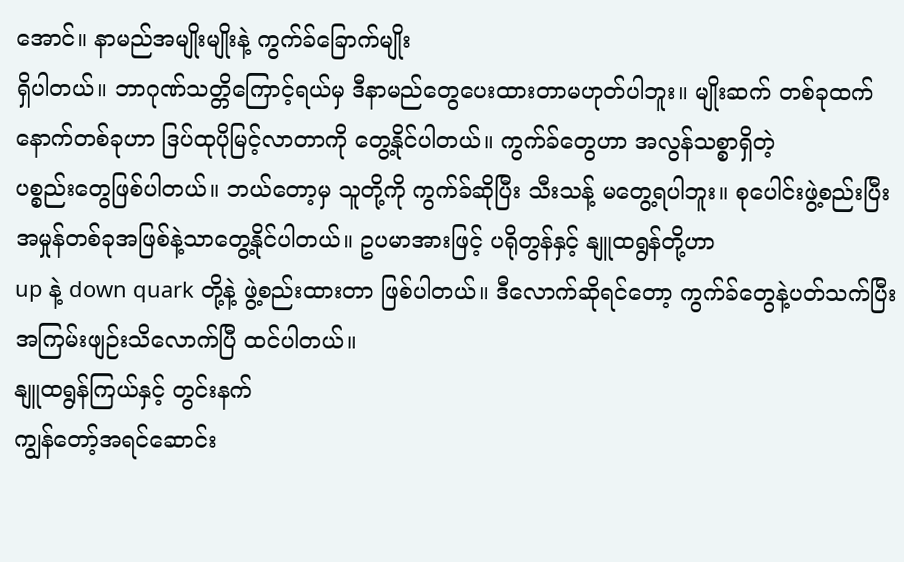အောင်။ နာမည်အမျိုးမျိုးနဲ့ ကွက်ခ်ခြောက်မျိုး
ရှိပါတယ်။ ဘာဂုဏ်သတ္တိကြောင့်ရယ်မှ ဒီနာမည်တွေပေးထားတာမဟုတ်ပါဘူး။ မျိုးဆက် တစ်ခုထက်
နောက်တစ်ခုဟာ ဒြပ်ထုပိုမြင့်လာတာကို တွေ့နိုင်ပါတယ်။ ကွက်ခ်တွေဟာ အလွန်သစ္စာရှိတဲ့
ပစ္စည်းတွေဖြစ်ပါတယ်။ ဘယ်တော့မှ သူတို့ကို ကွက်ခ်ဆိုပြီး သီးသန့် မတွေ့ရပါဘူး။ စုပေါင်းဖွဲ့စည်းပြီး
အမှုန်တစ်ခုအဖြစ်နဲ့သာတွေ့နိုင်ပါတယ်။ ဥပမာအားဖြင့် ပရိုတွန်နှင့် နျူထရွန်တို့ဟာ
up နဲ့ down quark တို့နဲ့ ဖွဲ့စည်းထားတာ ဖြစ်ပါတယ်။ ဒီလောက်ဆိုရင်တော့ ကွက်ခ်တွေနဲ့ပတ်သက်ပြီး
အကြမ်းဖျဉ်းသိလောက်ပြီ ထင်ပါတယ်။
နျူထရွန်ကြယ်နှင့် တွင်းနက်
ကျွန်တော့်အရင်ဆောင်း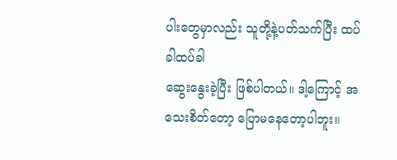ပါးတွေမှာလည်း သူတို့နဲ့ပတ်သက်ပြီး ထပ်ခါထပ်ခါ
ဆွေးနွေးခဲ့ပြီး ဖြစ်ပါတယ်။ ဒါ့ကြောင့် အသေးစိတ်တော့ ပြောမနေတော့ပါဘူး။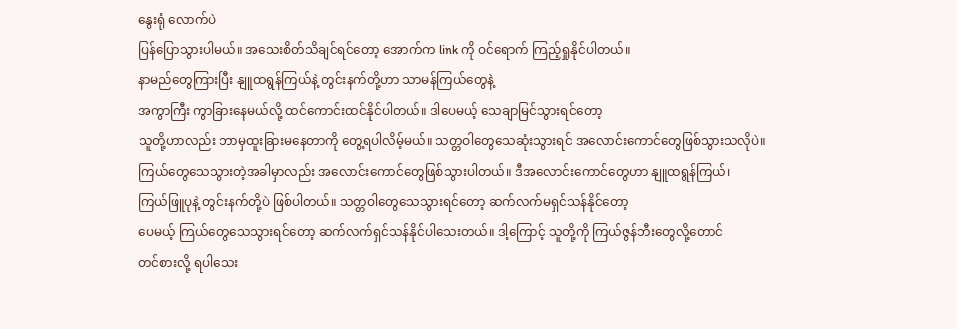နွေးရုံ လောက်ပဲ
ပြန်ပြောသွားပါမယ်။ အသေးစိတ်သိချင်ရင်တော့ အောက်က link ကို ဝင်ရောက် ကြည့်ရှုနိုင်ပါတယ်။
နာမည်တွေကြားပြီး နျူထရွန်ကြယ်နဲ့ တွင်းနက်တို့ဟာ သာမန်ကြယ်တွေနဲ့
အကွာကြီး ကွာခြားနေမယ်လို့ ထင်ကောင်းထင်နိုင်ပါတယ်။ ဒါပေမယ့် သေချာမြင်သွားရင်တော့
သူတို့ဟာလည်း ဘာမှထူးခြားမနေတာကို တွေ့ရပါလိမ့်မယ်။ သတ္တဝါတွေသေဆုံးသွားရင် အလောင်းကောင်တွေဖြစ်သွားသလိုပဲ။
ကြယ်တွေသေသွားတဲ့အခါမှာလည်း အလောင်းကောင်တွေဖြစ်သွားပါတယ်။ ဒီအလောင်းကောင်တွေဟာ နျူထရွန်ကြယ်၊
ကြယ်ဖြူပုနဲ့ တွင်းနက်တို့ပဲ ဖြစ်ပါတယ်။ သတ္တဝါတွေသေသွားရင်တော့ ဆက်လက်မရှင်သန်နိုင်တော့
ပေမယ့် ကြယ်တွေသေသွားရင်တော့ ဆက်လက်ရှင်သန်နိုင်ပါသေးတယ်။ ဒါ့ကြောင့် သူတို့ကို ကြယ်ဇွန်ဘီးတွေလို့တောင်
တင်စားလို့ ရပါသေး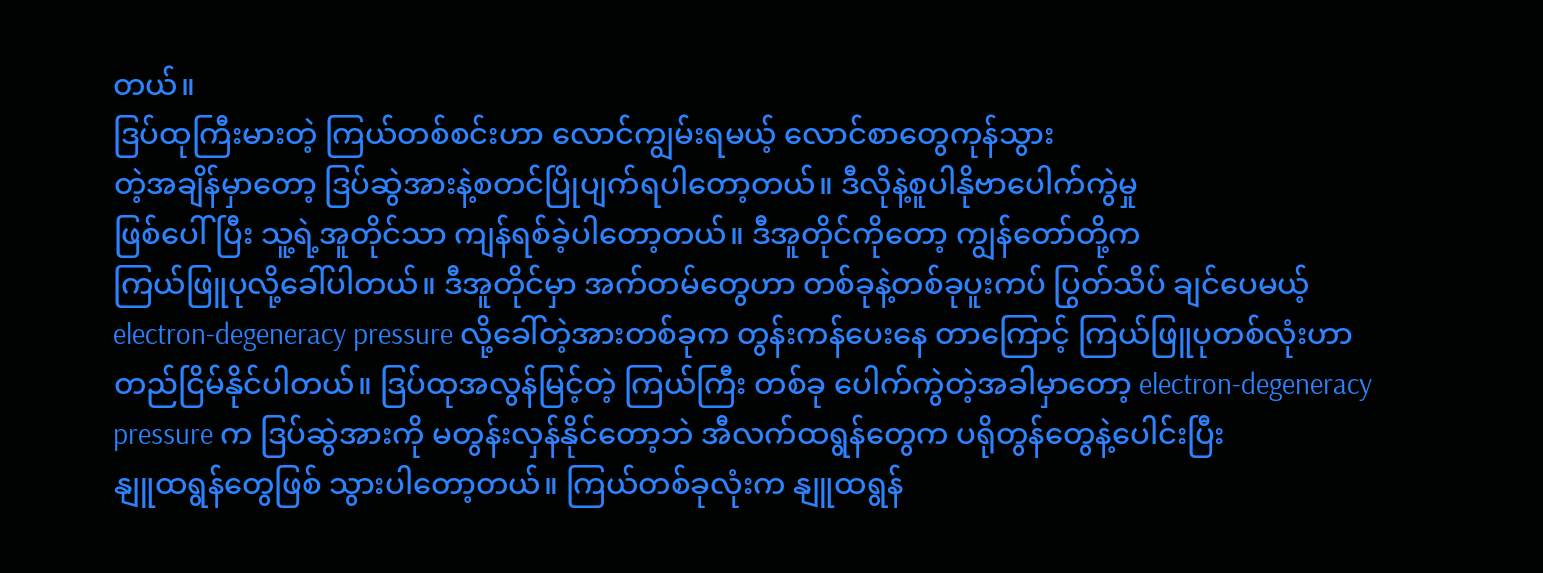တယ်။
ဒြပ်ထုကြီးမားတဲ့ ကြယ်တစ်စင်းဟာ လောင်ကျွမ်းရမယ့် လောင်စာတွေကုန်သွား
တဲ့အချိန်မှာတော့ ဒြပ်ဆွဲအားနဲ့စတင်ပြိုပျက်ရပါတော့တယ်။ ဒီလိုနဲ့စူပါနိုဗာပေါက်ကွဲမှု
ဖြစ်ပေါ်ပြီး သူ့ရဲ့အူတိုင်သာ ကျန်ရစ်ခဲ့ပါတော့တယ်။ ဒီအူတိုင်ကိုတော့ ကျွန်တော်တို့က
ကြယ်ဖြူပုလို့ခေါ်ပါတယ်။ ဒီအူတိုင်မှာ အက်တမ်တွေဟာ တစ်ခုနဲ့တစ်ခုပူးကပ် ပြွတ်သိပ် ချင်ပေမယ့်
electron-degeneracy pressure လို့ခေါ်တဲ့အားတစ်ခုက တွန်းကန်ပေးနေ တာကြောင့် ကြယ်ဖြူပုတစ်လုံးဟာ
တည်ငြိမ်နိုင်ပါတယ်။ ဒြပ်ထုအလွန်မြင့်တဲ့ ကြယ်ကြီး တစ်ခု ပေါက်ကွဲတဲ့အခါမှာတော့ electron-degeneracy
pressure က ဒြပ်ဆွဲအားကို မတွန်းလှန်နိုင်တော့ဘဲ အီလက်ထရွန်တွေက ပရိုတွန်တွေနဲ့ပေါင်းပြီး
နျူထရွန်တွေဖြစ် သွားပါတော့တယ်။ ကြယ်တစ်ခုလုံးက နျူထရွန်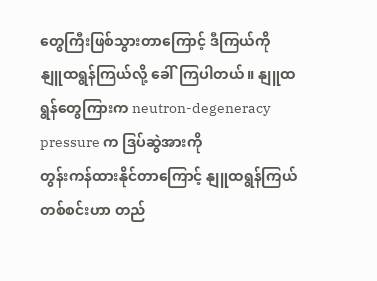တွေကြီးဖြစ်သွားတာကြောင့် ဒီကြယ်ကို
နျူထရွန်ကြယ်လို့ ခေါ်ကြပါတယ်။ နျူထရွန်တွေကြားက neutron-degeneracy pressure က ဒြပ်ဆွဲအားကို
တွန်းကန်ထားနိုင်တာကြောင့် နျူထရွန်ကြယ်တစ်စင်းဟာ တည်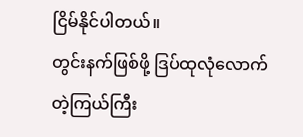ငြိမ်နိုင်ပါတယ်။
တွင်းနက်ဖြစ်ဖို့ ဒြပ်ထုလုံလောက်တဲ့ကြယ်ကြီး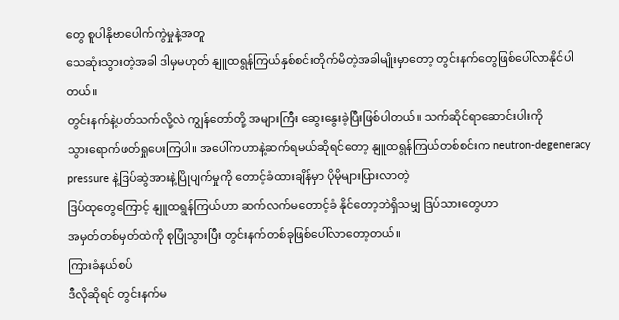တွေ စူပါနိုဗာပေါက်ကွဲမှုနဲ့အတူ
သေဆုံးသွားတဲ့အခါ ဒါမှမဟုတ် နျူထရွန်ကြယ်နှစ်စင်းတိုက်မိတဲ့အခါမျိုးမှာတော့ တွင်းနက်တွေဖြစ်ပေါ်လာနိုင်ပါတယ်။
တွင်းနက်နဲ့ပတ်သက်လို့လဲ ကျွန်တော်တို့ အများကြီး ဆွေးနွေးခဲ့ပြီးဖြစ်ပါတယ်။ သက်ဆိုင်ရာဆောင်းပါးကို
သွားရောက်ဖတ်ရှုပေးကြပါ။ အပေါ်ကဟာနဲ့ဆက်ရမယ်ဆိုရင်တော့ နျူထရွန်ကြယ်တစ်စင်းက neutron-degeneracy
pressure နဲ့ဒြပ်ဆွဲအားနဲ့ပြိုပျက်မှုကို တောင့်ခံထားချိန်မှာ ပိုမိုများပြားလာတဲ့
ဒြပ်ထုတွေကြောင့် နျူထရွန်ကြယ်ဟာ ဆက်လက်မတောင့်ခံ နိုင်တော့ဘဲရှိသမျှ ဒြပ်သားတွေဟာ
အမှတ်တစ်မှတ်ထဲကို စုပြုံသွားပြီး တွင်းနက်တစ်ခုဖြစ်ပေါ်လာတော့တယ်။
ကြားခံနယ်စပ်
ဒီလိုဆိုရင် တွင်းနက်မ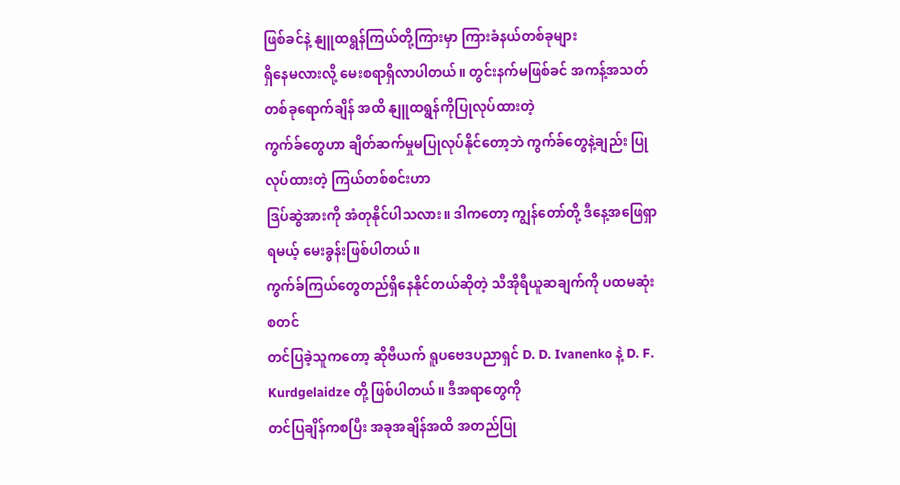ဖြစ်ခင်နဲ့ နျူထရွန်ကြယ်တို့ကြားမှာ ကြားခံနယ်တစ်ခုများ
ရှိနေမလားလို့ မေးစရာရှိလာပါတယ်။ တွင်းနက်မဖြစ်ခင် အကန့်အသတ်တစ်ခုရောက်ချိန် အထိ နျူထရွန်ကိုပြုလုပ်ထားတဲ့
ကွက်ခ်တွေဟာ ချိတ်ဆက်မှုမပြုလုပ်နိုင်တော့ဘဲ ကွက်ခ်တွေနဲ့ချည်း ပြုလုပ်ထားတဲ့ ကြယ်တစ်စင်းဟာ
ဒြပ်ဆွဲအားကို အံတုနိုင်ပါသလား။ ဒါကတော့ ကျွန်တော်တို့ ဒီနေ့အဖြေရှာရမယ့် မေးခွန်းဖြစ်ပါတယ်။
ကွက်ခ်ကြယ်တွေတည်ရှိနေနိုင်တယ်ဆိုတဲ့ သီအိုရီယူဆချက်ကို ပထမဆုံးစတင်
တင်ပြခဲ့သူကတော့ ဆိုဗီယက် ရူပဗေဒပညာရှင် D. D. Ivanenko နဲ့ D. F. Kurdgelaidze တို့ ဖြစ်ပါတယ်။ ဒီအရာတွေကို
တင်ပြချိန်ကစပြီး အခုအချိန်အထိ အတည်ပြု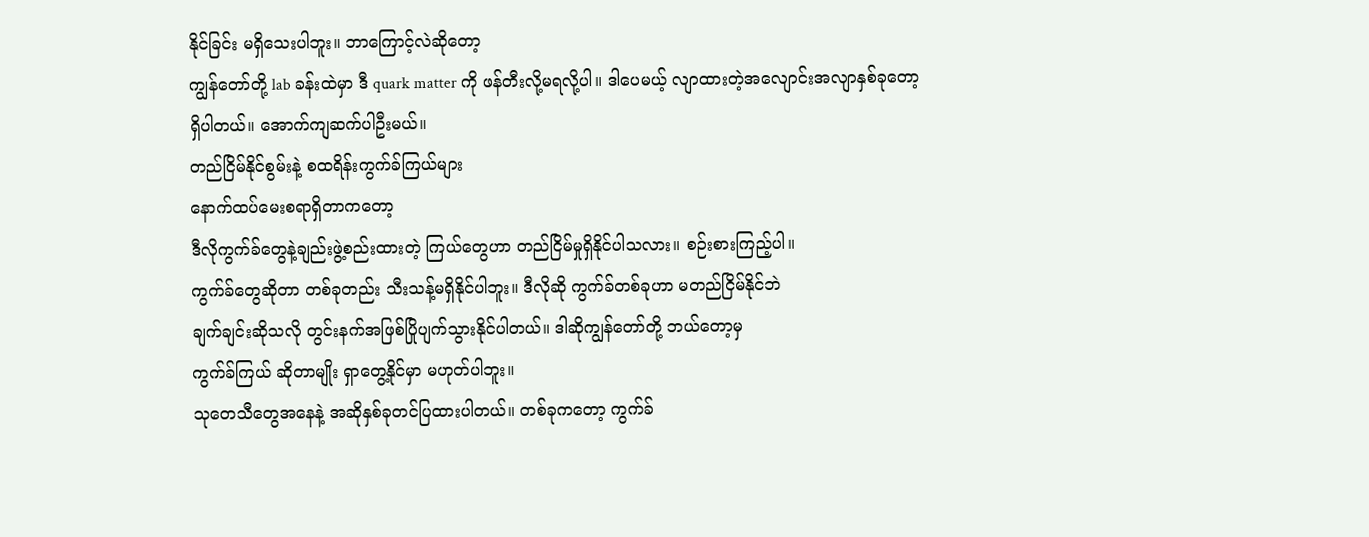နိုင်ခြင်း မရှိသေးပါဘူး။ ဘာကြောင့်လဲဆိုတော့
ကျွန်တော်တို့ lab ခန်းထဲမှာ ဒီ quark matter ကို ဖန်တီးလို့မရလို့ပါ။ ဒါပေမယ့် လျာထားတဲ့အလျောင်းအလျာနှစ်ခုတော့
ရှိပါတယ်။ အောက်ကျဆက်ပါဦးမယ်။
တည်ငြိမ်နိုင်စွမ်းနဲ့ စထရိန်းကွက်ခ်ကြယ်များ
နောက်ထပ်မေးစရာရှိတာကတော့
ဒီလိုကွက်ခ်တွေနဲ့ချည်းဖွဲ့စည်းထားတဲ့ ကြယ်တွေဟာ တည်ငြိမ်မှုရှိနိုင်ပါသလား။ စဉ်းစားကြည့်ပါ။
ကွက်ခ်တွေဆိုတာ တစ်ခုတည်း သီးသန့်မရှိနိုင်ပါဘူး။ ဒီလိုဆို ကွက်ခ်တစ်ခုဟာ မတည်ငြိမ်နိုင်ဘဲ
ချက်ချင်းဆိုသလို တွင်းနက်အဖြစ်ပြိုပျက်သွားနိုင်ပါတယ်။ ဒါဆိုကျွန်တော်တို့ ဘယ်တော့မှ
ကွက်ခ်ကြယ် ဆိုတာမျိုး ရှာတွေ့နိုင်မှာ မဟုတ်ပါဘူး။
သုတေသီတွေအနေနဲ့ အဆိုနှစ်ခုတင်ပြထားပါတယ်။ တစ်ခုကတော့ ကွက်ခ်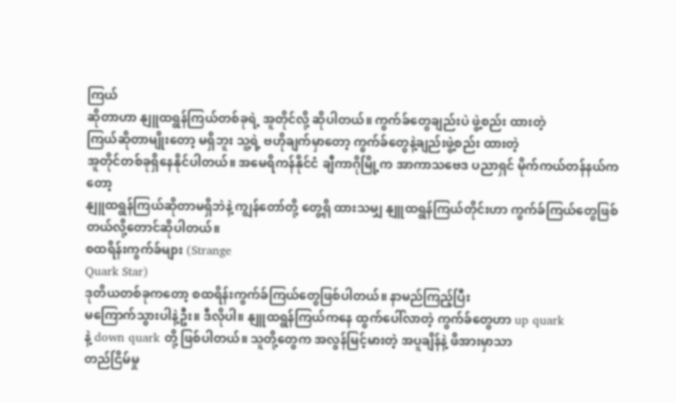ကြယ်
ဆိုတာဟာ နျူထရွန်ကြယ်တစ်ခုရဲ့ အူတိုင်လို့ ဆိုပါတယ်။ ကွက်ခ်တွေချည်းပဲ ဖွဲ့စည်း ထားတဲ့
ကြယ်ဆိုတာမျိုးတော့ မရှိဘူး သူ့ရဲ့ ဗဟိုချက်မှာတော့ ကွက်ခ်တွေနဲ့ချည်းဖွဲ့စည်း ထားတဲ့
အူတိုင်တစ်ခုရှိနေနိုင်ပါတယ်။ အမေရိကန်နိုင်ငံ ချီကာဂိုမြို့က အာကာသဗေဒ ပညာရှင် မိုက်ကယ်တန်နယ်ကတော့
နျူထရွန်ကြယ်ဆိုတာမရှိဘဲနဲ့ ကျွန်တော်တို့ တွေ့ရှိ ထားသမျှ နျူထရွန်ကြယ်တိုင်းဟာ ကွက်ခ်ကြယ်တွေဖြစ်တယ်လို့တောင်ဆိုပါတယ်။
စထရိန်းကွက်ခ်များ (Strange
Quark Star)
ဒုတိယတစ်ခုကတော့ စထရိန်းကွက်ခ်ကြယ်တွေဖြစ်ပါတယ်။ နာမည်ကြည့်ပြီး
မကြောက်သွားပါနဲ့ဦး။ ဒီလိုပါ။ နျူထရွန်ကြယ်ကနေ ထွက်ပေါ်လာတဲ့ ကွက်ခ်တွေဟာ up quark
နဲ့ down quark တို့ ဖြစ်ပါတယ်။ သူတို့တွေက အလွန်မြင့်မားတဲ့ အပူချိန်နဲ့ ဖိအားမှာသာ
တည်ငြိမ်မှု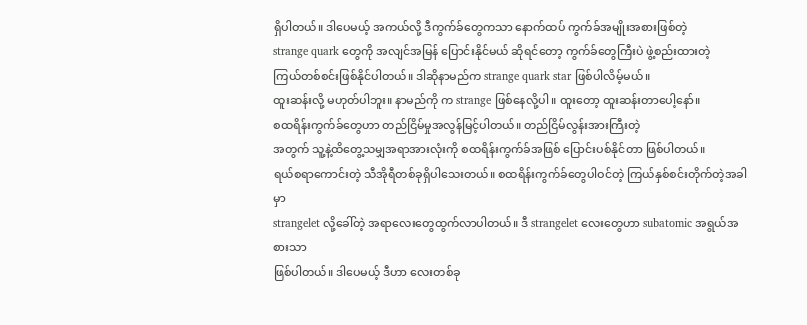ရှိပါတယ်။ ဒါပေမယ့် အကယ်လို့ ဒီကွက်ခ်တွေကသာ နောက်ထပ် ကွက်ခ်အမျိုးအစားဖြစ်တဲ့
strange quark တွေကို အလျင်အမြန် ပြောင်းနိုင်မယ် ဆိုရင်တော့ ကွက်ခ်တွေကြီးပဲ ဖွဲ့စည်းထားတဲ့
ကြယ်တစ်စင်းဖြစ်နိုင်ပါတယ်။ ဒါဆိုနာမည်က strange quark star ဖြစ်ပါလိမ့်မယ်။
ထူးဆန်းလို့ မဟုတ်ပါဘူး။ နာမည်ကို က strange ဖြစ်နေလို့ပါ။ ထူးတော့ ထူးဆန်းတာပေါ့နော်။
စထရိန်းကွက်ခ်တွေဟာ တည်ငြိမ်မှုအလွန်မြင့်ပါတယ်။ တည်ငြိမ်လွန်းအားကြီးတဲ့
အတွက် သူ့နဲ့ထိတွေ့သမျှအရာအားလုံးကို စထရိန်းကွက်ခ်အဖြစ် ပြောင်းပစ်နိုင်တာ ဖြစ်ပါတယ်။
ရယ်စရာကောင်းတဲ့ သီအိုရီတစ်ခုရှိပါသေးတယ်။ စထရိန်းကွက်ခ်တွေပါဝင်တဲ့ ကြယ်နှစ်စင်းတိုက်တဲ့အခါမှာ
strangelet လို့ခေါ်တဲ့ အရာလေးတွေထွက်လာပါတယ်။ ဒီ strangelet လေးတွေဟာ subatomic အရွယ်အစားသာ
ဖြစ်ပါတယ်။ ဒါပေမယ့် ဒီဟာ လေးတစ်ခု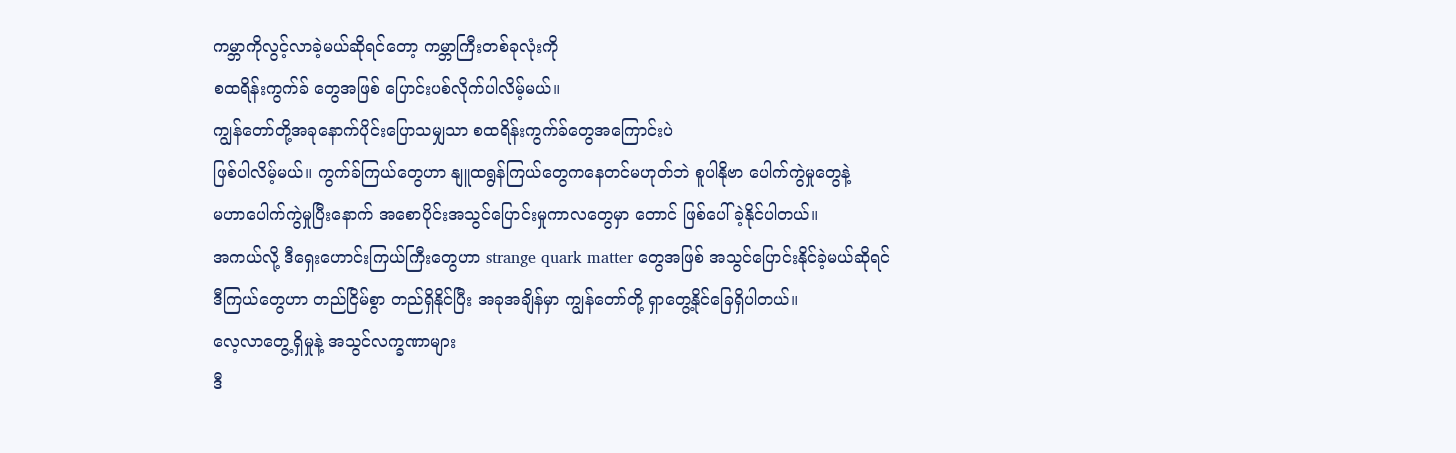ကမ္ဘာကိုလွင့်လာခဲ့မယ်ဆိုရင်တော့ ကမ္ဘာကြီးတစ်ခုလုံးကို
စထရိန်းကွက်ခ် တွေအဖြစ် ပြောင်းပစ်လိုက်ပါလိမ့်မယ်။
ကျွန်တော်တို့အခုနောက်ပိုင်းပြောသမျှသာ စထရိန်းကွက်ခ်တွေအကြောင်းပဲ
ဖြစ်ပါလိမ့်မယ်။ ကွက်ခ်ကြယ်တွေဟာ နျူထရွန်ကြယ်တွေကနေတင်မဟုတ်ဘဲ စူပါနိုဗာ ပေါက်ကွဲမှုတွေနဲ့
မဟာပေါက်ကွဲမှုပြီးနောက် အစောပိုင်းအသွင်ပြောင်းမှုကာလတွေမှာ တောင် ဖြစ်ပေါ်ခဲ့နိုင်ပါတယ်။
အကယ်လို့ ဒီရှေးဟောင်းကြယ်ကြီးတွေဟာ strange quark matter တွေအဖြစ် အသွင်ပြောင်းနိုင်ခဲ့မယ်ဆိုရင်
ဒီကြယ်တွေဟာ တည်ငြိမ်စွာ တည်ရှိနိုင်ပြီး အခုအချိန်မှာ ကျွန်တော်တို့ ရှာတွေ့နိုင်ခြေရှိပါတယ်။
လေ့လာတွေ့ရှိမှုနဲ့ အသွင်လက္ခဏာများ
ဒီ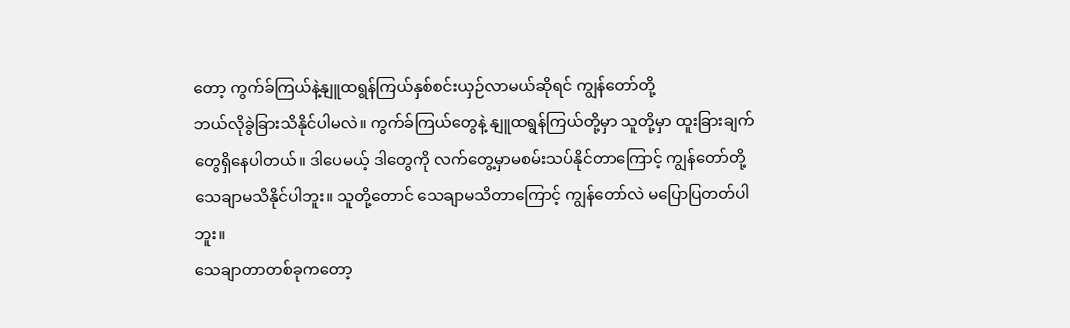တော့ ကွက်ခ်ကြယ်နဲ့နျူထရွန်ကြယ်နှစ်စင်းယှဉ်လာမယ်ဆိုရင် ကျွန်တော်တို့
ဘယ်လိုခွဲခြားသိနိုင်ပါမလဲ။ ကွက်ခ်ကြယ်တွေနဲ့ နျူထရွန်ကြယ်တို့မှာ သူတို့မှာ ထူးခြားချက်တွေရှိနေပါတယ်။ ဒါပေမယ့် ဒါတွေကို လက်တွေ့မှာမစမ်းသပ်နိုင်တာကြောင့် ကျွန်တော်တို့
သေချာမသိနိုင်ပါဘူး။ သူတို့တောင် သေချာမသိတာကြောင့် ကျွန်တော်လဲ မပြောပြတတ်ပါဘူး။
သေချာတာတစ်ခုကတော့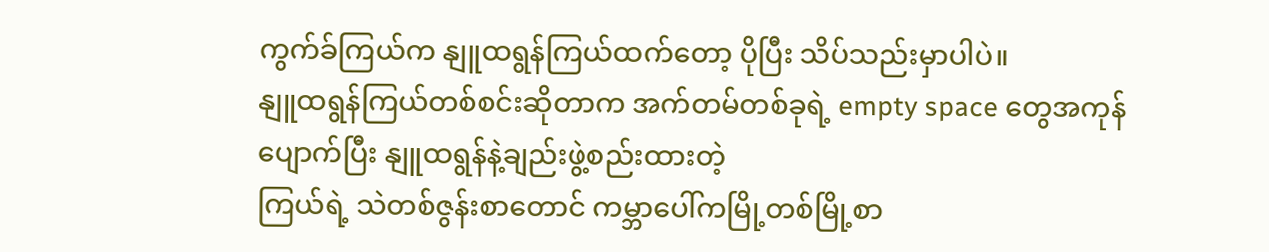ကွက်ခ်ကြယ်က နျူထရွန်ကြယ်ထက်တော့ ပိုပြီး သိပ်သည်းမှာပါပဲ။
နျူထရွန်ကြယ်တစ်စင်းဆိုတာက အက်တမ်တစ်ခုရဲ့ empty space တွေအကုန်ပျောက်ပြီး နျူထရွန်နဲ့ချည်းဖွဲ့စည်းထားတဲ့
ကြယ်ရဲ့ သဲတစ်ဇွန်းစာတောင် ကမ္ဘာပေါ်ကမြို့တစ်မြို့စာ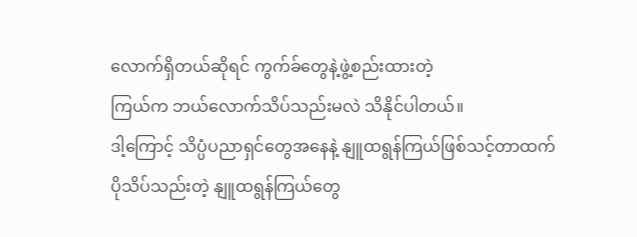လောက်ရှိတယ်ဆိုရင် ကွက်ခ်တွေနဲ့ဖွဲ့စည်းထားတဲ့
ကြယ်က ဘယ်လောက်သိပ်သည်းမလဲ သိနိုင်ပါတယ်။
ဒါ့ကြောင့် သိပ္ပံပညာရှင်တွေအနေနဲ့ နျူထရွန်ကြယ်ဖြစ်သင့်တာထက်
ပိုသိပ်သည်းတဲ့ နျူထရွန်ကြယ်တွေ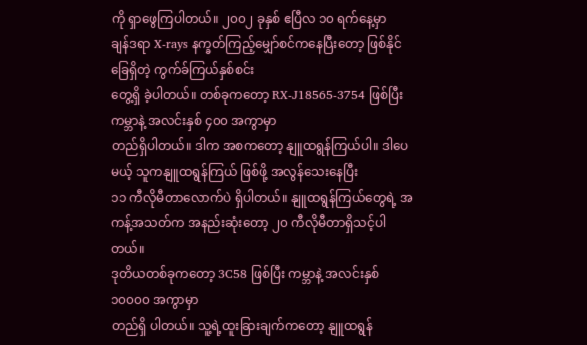ကို ရှာဖွေကြပါတယ်။ ၂၀၀၂ ခုနှစ် ဧပြီလ ၁၀ ရက်နေ့မှာ
ချန်ဒရာ X-rays နက္ခတ်ကြည့်မျှော်စင်ကနေပြီးတော့ ဖြစ်နိုင်ခြေရှိတဲ့ ကွက်ခ်ကြယ်နှစ်စင်း
တွေ့ရှိ ခဲ့ပါတယ်။ တစ်ခုကတော့ RX-J18565-3754 ဖြစ်ပြီး ကမ္ဘာနဲ့ အလင်းနှစ် ၄၀၀ အကွာမှာ
တည်ရှိပါတယ်။ ဒါက အစကတော့ နျူထရွန်ကြယ်ပါ။ ဒါပေမယ့် သူကနျူထရွန်ကြယ် ဖြစ်ဖို့ အလွန်သေးနေပြီး
၁၁ ကီလိုမီတာလောက်ပဲ ရှိပါတယ်။ နျူထရွန်ကြယ်တွေရဲ့ အကန့်အသတ်က အနည်းဆုံးတော့ ၂၀ ကီလိုမီတာရှိသင့်ပါတယ်။
ဒုတိယတစ်ခုကတော့ 3C58 ဖြစ်ပြီး ကမ္ဘာနဲ့ အလင်းနှစ် ၁၀၀၀၀ အကွာမှာ
တည်ရှိ ပါတယ်။ သူ့ရဲ့ထူးခြားချက်ကတော့ နျူထရွန်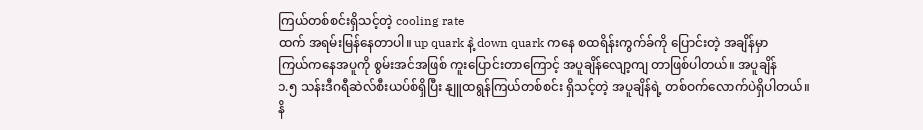ကြယ်တစ်စင်းရှိသင့်တဲ့ cooling rate
ထက် အရမ်းမြန်နေတာပါ။ up quark နဲ့ down quark ကနေ စထရိန်းကွက်ခ်ကို ပြောင်းတဲ့ အချိန်မှာ
ကြယ်ကနေအပူကို စွမ်းအင်အဖြစ် ကူးပြောင်းတာကြောင့် အပူချိန်လျော့ကျ တာဖြစ်ပါတယ်။ အပူချိန်
၁.၅ သန်းဒီဂရီဆဲလ်စီးယပ်စ်ရှိပြီး နျူထရွန်ကြယ်တစ်စင်း ရှိသင့်တဲ့ အပူချိန်ရဲ့ တစ်ဝက်လောက်ပဲရှိပါတယ်။
နိ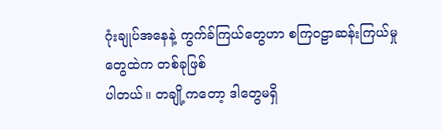ဂုံးချုပ်အနေနဲ့ ကွက်ခ်ကြယ်တွေဟာ စကြဝဠာဆန်းကြယ်မှုတွေထဲက တစ်ခုဖြစ်
ပါတယ်။ တချို့ကတော့ ဒါတွေမရှိ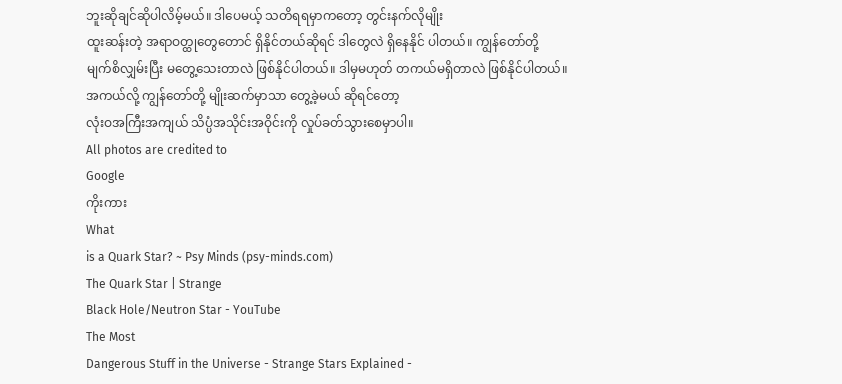ဘူးဆိုချင်ဆိုပါလိမ့်မယ်။ ဒါပေမယ့် သတိရရမှာကတော့ တွင်းနက်လိုမျိုး
ထူးဆန်းတဲ့ အရာဝတ္ထုတွေတောင် ရှိနိုင်တယ်ဆိုရင် ဒါတွေလဲ ရှိနေနိုင် ပါတယ်။ ကျွန်တော်တို့
မျက်စိလျှမ်းပြီး မတွေ့သေးတာလဲ ဖြစ်နိုင်ပါတယ်။ ဒါမှမဟုတ် တကယ်မရှိတာလဲ ဖြစ်နိုင်ပါတယ်။
အကယ်လို့ ကျွန်တော်တို့ မျိုးဆက်မှာသာ တွေ့ခဲ့မယ် ဆိုရင်တော့
လုံးဝအကြီးအကျယ် သိပ္ပံအသိုင်းအဝိုင်းကို လှုပ်ခတ်သွားစေမှာပါ။
All photos are credited to
Google
ကိုးကား
What
is a Quark Star? ~ Psy Minds (psy-minds.com)
The Quark Star | Strange
Black Hole/Neutron Star - YouTube
The Most
Dangerous Stuff in the Universe - Strange Stars Explained -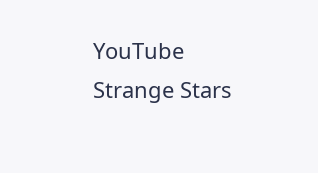YouTube
Strange Stars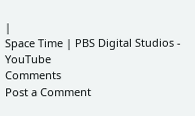|
Space Time | PBS Digital Studios - YouTube
Comments
Post a Comment